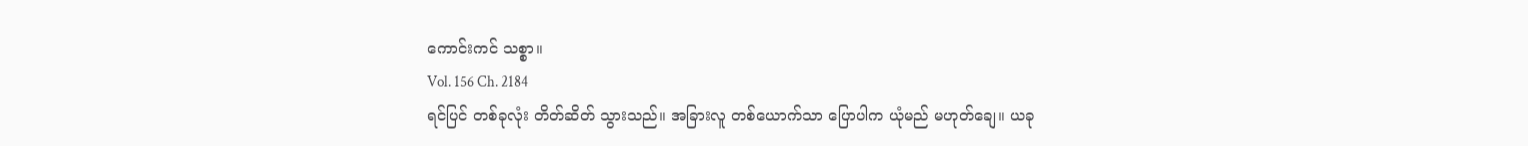ကောင်းကင် သစ္စာ။
Vol. 156 Ch. 2184
ရင်ပြင် တစ်ခုလုံး တိတ်ဆိတ် သွားသည်။ အခြားလူ တစ်ယောက်သာ ပြောပါက ယုံမည် မဟုတ်ချေ။ ယခု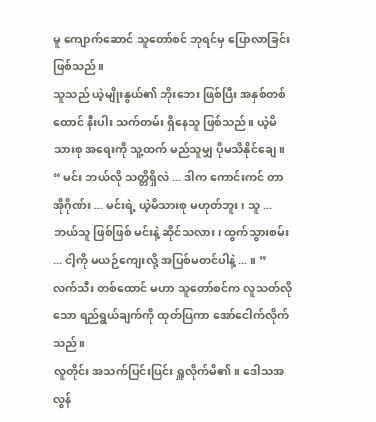မူ ကျောက်ဆောင် သူတော်စင် ဘုရင်မှ ပြောလာခြင်း ဖြစ်သည်။
သူသည် ယဲ့မျိုးနွယ်၏ ဘိုးဘေး ဖြစ်ပြီး အနှစ်တစ်ထောင် နီးပါး သက်တမ်း ရှိနေသူ ဖြစ်သည်။ ယဲ့မိသားစု အရေးကို သူ့ထက် မည်သူမျှ ပိုမသိနိုင်ချေ။
“ မင်း ဘယ်လို သတ္တိရှိလဲ ... ဒါက ကောင်းကင် တာအိုဂိုဏ်း ... မင်းရဲ့ ယဲ့မိသားစု မဟုတ်ဘူး၊ သူ ... ဘယ်သူ ဖြစ်ဖြစ် မင်းနဲ့ ဆိုင်သလား၊ ထွက်သွားစမ်း ... ငါ့ကို မယဉ်ကျေးလို့ အပြစ်မတင်ပါနဲ့ ... ။ ”
လက်သီး တစ်ထောင် မဟာ သူတော်စင်က လူသတ်လိုသော ရည်ရွယ်ချက်ကို ထုတ်ပြကာ အော်ငေါက်လိုက်သည်။
လူတိုင်း အသက်ပြင်းပြင်း ရှူလိုက်မိ၏။ ဒေါသအလွန်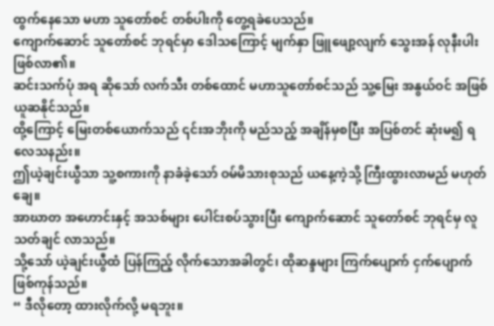ထွက်နေသော မဟာ သူတော်စင် တစ်ပါးကို တွေ့ရခဲပေသည်။
ကျောက်ဆောင် သူတော်စင် ဘုရင်မှာ ဒေါသကြောင့် မျက်နှာ ဖြူဖျော့လျက် သွေးအန် လုနီးပါး ဖြစ်လာ၏။
ဆင်းသက်ပုံ အရ ဆိုသော် လက်သီး တစ်ထောင် မဟာသူတော်စင်သည် သူ့မြေး အနွယ်ဝင် အဖြစ် ယူဆနိုင်သည်။
ထို့ကြောင့် မြေးတစ်ယောက်သည် ၎င်းအဘိုးကို မည်သည့် အချိန်မှစပြီး အပြစ်တင် ဆုံးမ၍ ရလေသနည်း။
ဤယဲ့ချင်းယွီသာ သူ့စကားကို နာခံခဲ့သော် ဝမ်မိသားစုသည် ယနေ့ကဲ့သို့ ကြီးထွားလာမည် မဟုတ်ချေ။
အာဃာတ အဟောင်းနှင့် အသစ်များ ပေါင်းစပ်သွားပြီး ကျောက်ဆောင် သူတော်စင် ဘုရင်မှ လူသတ်ချင် လာသည်။
သို့သော် ယဲ့ချင်းယွီထံ ပြန်ကြည့် လိုက်သောအခါတွင်၊ ထိုဆန္ဒများ ကြက်ပျောက် ငှက်ပျောက် ဖြစ်ကုန်သည်။
“ ဒီလိုတော့ ထားလိုက်လို့ မရဘူး။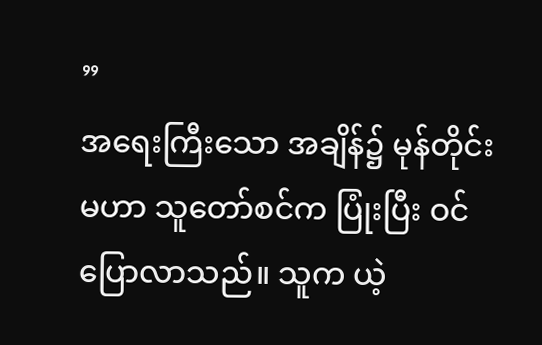”
အရေးကြီးသော အချိန်၌ မုန်တိုင်း မဟာ သူတော်စင်က ပြုံးပြီး ဝင်ပြောလာသည်။ သူက ယဲ့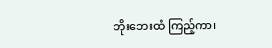ဘိုးဘေးထံ ကြည့်ကာ၊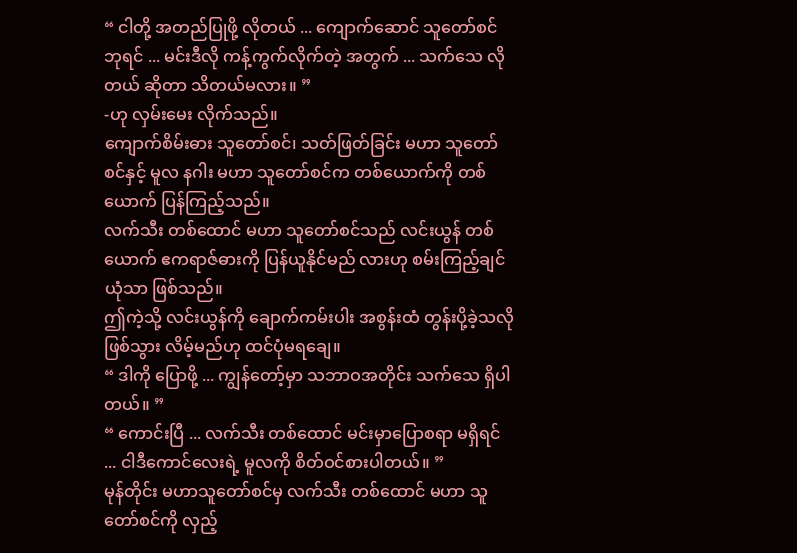“ ငါတို့ အတည်ပြုဖို့ လိုတယ် ... ကျောက်ဆောင် သူတော်စင် ဘုရင် ... မင်းဒီလို ကန့်ကွက်လိုက်တဲ့ အတွက် ... သက်သေ လိုတယ် ဆိုတာ သိတယ်မလား။ ”
-ဟု လှမ်းမေး လိုက်သည်။
ကျောက်စိမ်းဓား သူတော်စင်၊ သတ်ဖြတ်ခြင်း မဟာ သူတော်စင်နှင့် မူလ နဂါး မဟာ သူတော်စင်က တစ်ယောက်ကို တစ်ယောက် ပြန်ကြည့်သည်။
လက်သီး တစ်ထောင် မဟာ သူတော်စင်သည် လင်းယွန် တစ်ယောက် ဧကရာဇ်ဓားကို ပြန်ယူနိုင်မည် လားဟု စမ်းကြည့်ချင်ယုံသာ ဖြစ်သည်။
ဤကဲ့သို့ လင်းယွန်ကို ချောက်ကမ်းပါး အစွန်းထံ တွန်းပို့ခဲ့သလို ဖြစ်သွား လိမ့်မည်ဟု ထင်ပုံမရချေ။
“ ဒါကို ပြောဖို့ ... ကျွန်တော့်မှာ သဘာဝအတိုင်း သက်သေ ရှိပါတယ်။ ”
“ ကောင်းပြီ ... လက်သီး တစ်ထောင် မင်းမှာပြောစရာ မရှိရင် ... ငါဒီကောင်လေးရဲ့ မူလကို စိတ်ဝင်စားပါတယ်။ ”
မုန်တိုင်း မဟာသူတော်စင်မှ လက်သီး တစ်ထောင် မဟာ သူတော်စင်ကို လှည့်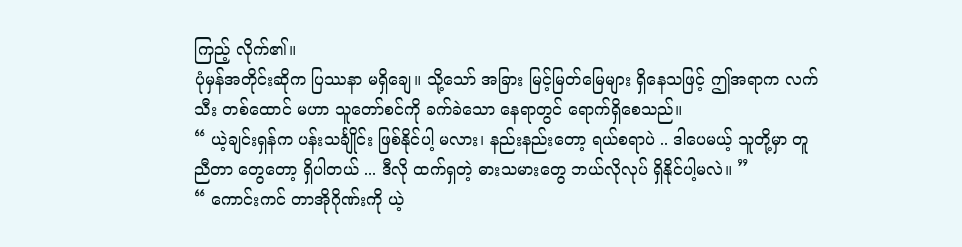ကြည့် လိုက်၏။
ပုံမှန်အတိုင်းဆိုက ပြဿနာ မရှိချေ။ သို့သော် အခြား မြင့်မြတ်မြေများ ရှိနေသဖြင့် ဤအရာက လက်သီး တစ်ထောင် မဟာ သူတော်စင်ကို ခက်ခဲသော နေရာတွင် ရောက်ရှိစေသည်။
“ ယဲ့ချင်းရှန်က ပန်းသင်္ချိုင်း ဖြစ်နိုင်ပါ့ မလား၊ နည်းနည်းတော့ ရယ်စရာပဲ .. ဒါပေမယ့် သူတို့မှာ တူညီတာ တွေတော့ ရှိပါတယ် ... ဒီလို ထက်ရှတဲ့ ဓားသမားတွေ ဘယ်လိုလုပ် ရှိနိုင်ပါ့မလဲ။ ”
“ ကောင်းကင် တာအိုဂိုဏ်းကို ယဲ့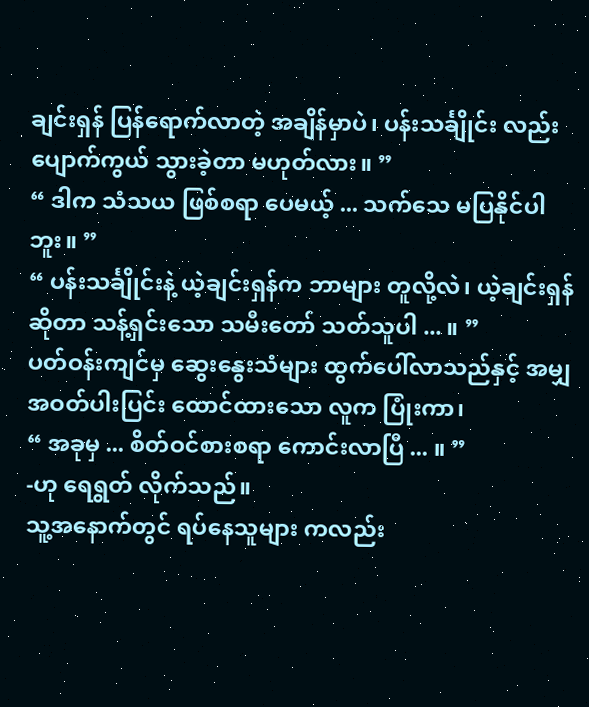ချင်းရှန် ပြန်ရောက်လာတဲ့ အချိန်မှာပဲ၊ ပန်းသင်္ချိုင်း လည်း ပျောက်ကွယ် သွားခဲ့တာ မဟုတ်လား။ ”
“ ဒါက သံသယ ဖြစ်စရာ ပေမယ့် ... သက်သေ မပြနိုင်ပါဘူး။ ”
“ ပန်းသင်္ချိုင်းနဲ့ ယဲ့ချင်းရှန်က ဘာများ တူလို့လဲ၊ ယဲ့ချင်းရှန် ဆိုတာ သန့်ရှင်းသော သမီးတော် သတ်သူပါ ... ။ ”
ပတ်ဝန်းကျင်မှ ဆွေးနွေးသံများ ထွက်ပေါ်လာသည်နှင့် အမျှ အဝတ်ပါးပြင်း ထောင်ထားသော လူက ပြုံးကာ၊
“ အခုမှ ... စိတ်ဝင်စားစရာ ကောင်းလာပြီ ... ။ ”
-ဟု ရေရွတ် လိုက်သည်။
သူ့အနောက်တွင် ရပ်နေသူများ ကလည်း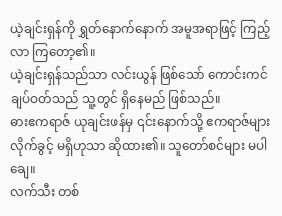ယဲ့ချင်းရှန်ကို ရွှတ်နောက်နောက် အမူအရာဖြင့် ကြည့်လာ ကြတော့၏။
ယဲ့ချင်းရှန်သည်သာ လင်းယွန် ဖြစ်သော် ကောင်းကင် ချပ်ဝတ်သည် သူ့တွင် ရှိနေမည် ဖြစ်သည်။
ဓားဧကရာဇ် ယုချင်းဖန်မှ ၎င်းနောက်သို့ ဧကရာဇ်များ လိုက်ခွင့် မရှိဟုသာ ဆိုထား၏။ သူတော်စင်များ မပါချေ။
လက်သီး တစ်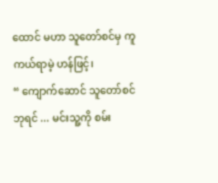ထောင် မဟာ သူတော်စင်မှ ကူကယ်ရာမဲ့ ဟန်ဖြင့်၊
“ ကျောက်ဆောင် သူတော်စင် ဘုရင် ... မင်းသူ့ကို စမ်း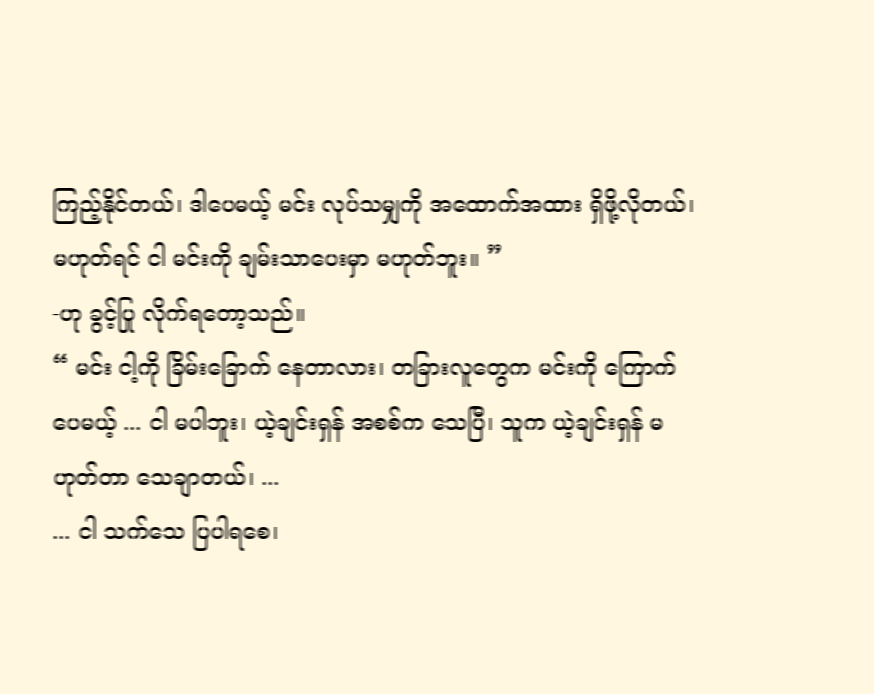ကြည့်နိုင်တယ်၊ ဒါပေမယ့် မင်း လုပ်သမျှကို အထောက်အထား ရှိဖို့လိုတယ်၊ မဟုတ်ရင် ငါ မင်းကို ချမ်းသာပေးမှာ မဟုတ်ဘူး။ ”
-ဟု ခွင့်ပြု လိုက်ရတော့သည်။
“ မင်း ငါ့ကို ခြိမ်းခြောက် နေတာလား၊ တခြားလူတွေက မင်းကို ကြောက်ပေမယ့် ... ငါ မပါဘူး၊ ယဲ့ချင်းရှန် အစစ်က သေပြီ၊ သူက ယဲ့ချင်းရှန် မဟုတ်တာ သေချာတယ်၊ ...
... ငါ သက်သေ ပြပါရစေ၊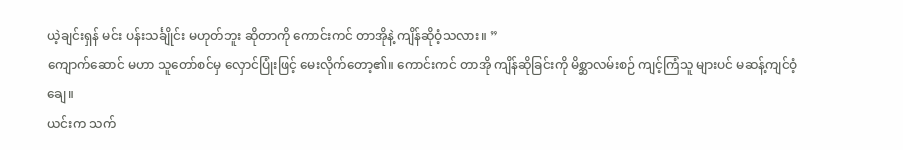ယဲ့ချင်းရှန် မင်း ပန်းသင်္ချိုင်း မဟုတ်ဘူး ဆိုတာကို ကောင်းကင် တာအိုနဲ့ ကျိန်ဆိုဝံ့သလား။ ”
ကျောက်ဆောင် မဟာ သူတော်စင်မှ လှောင်ပြုံးဖြင့် မေးလိုက်တော့၏။ ကောင်းကင် တာအို ကျိန်ဆိုခြင်းကို မိစ္ဆာလမ်းစဉ် ကျင့်ကြံသူ များပင် မဆန့်ကျင်ဝံ့ချေ။
ယင်းက သက်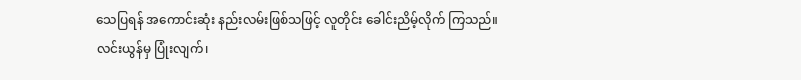သေပြရန် အကောင်းဆုံး နည်းလမ်းဖြစ်သဖြင့် လူတိုင်း ခေါင်းညိမ့်လိုက် ကြသည်။
လင်းယွန်မှ ပြုံးလျက်၊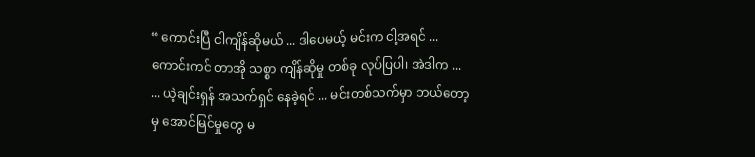“ ကောင်းပြီ ငါကျိန်ဆိုမယ် ... ဒါပေမယ့် မင်းက ငါ့အရင် ... ကောင်းကင် တာအို သစ္စာ ကျိန်ဆိုမှု တစ်ခု လုပ်ပြပါ၊ အဲဒါက ...
... ယဲ့ချင်းရှန် အသက်ရှင် နေခဲ့ရင် ... မင်းတစ်သက်မှာ ဘယ်တော့မှ အောင်မြင်မှုတွေ မ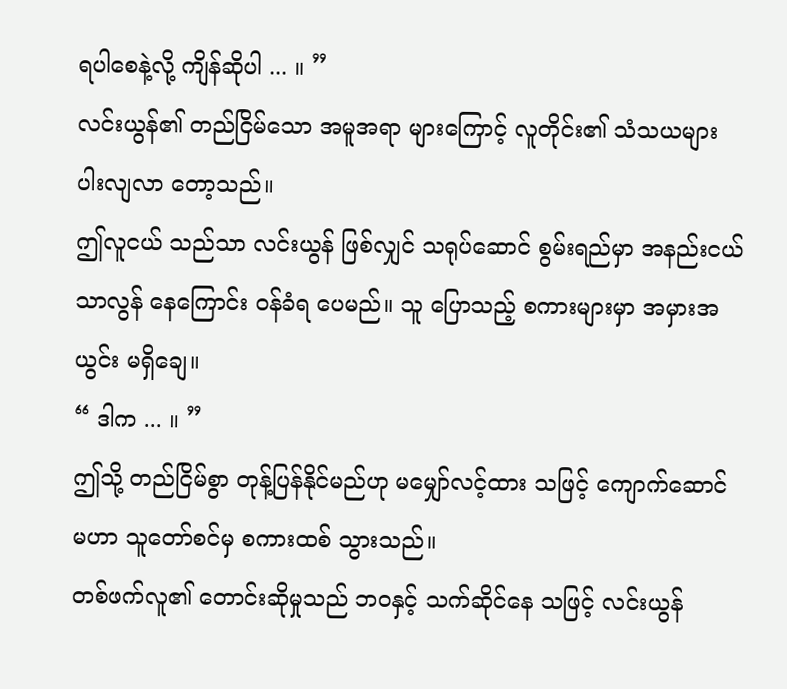ရပါစေနဲ့လို့ ကျိန်ဆိုပါ ... ။ ”
လင်းယွန်၏ တည်ငြိမ်သော အမူအရာ များကြောင့် လူတိုင်း၏ သံသယများ ပါးလျလာ တော့သည်။
ဤလူငယ် သည်သာ လင်းယွန် ဖြစ်လျှင် သရုပ်ဆောင် စွမ်းရည်မှာ အနည်းငယ် သာလွန် နေကြောင်း ဝန်ခံရ ပေမည်။ သူ ပြောသည့် စကားများမှာ အမှားအယွင်း မရှိချေ။
“ ဒါက ... ။ ”
ဤသို့ တည်ငြိမ်စွာ တုန့်ပြန်နိုင်မည်ဟု မမျှော်လင့်ထား သဖြင့် ကျောက်ဆောင် မဟာ သူတော်စင်မှ စကားထစ် သွားသည်။
တစ်ဖက်လူ၏ တောင်းဆိုမှုသည် ဘဝနှင့် သက်ဆိုင်နေ သဖြင့် လင်းယွန်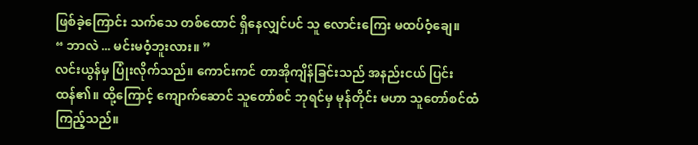ဖြစ်ခဲ့ကြောင်း သက်သေ တစ်ထောင် ရှိနေလျှင်ပင် သူ လောင်းကြေး မထပ်ဝံ့ချေ။
“ ဘာလဲ ... မင်းမဝံ့ဘူးလား။ ”
လင်းယွန်မှ ပြုံးလိုက်သည်။ ကောင်းကင် တာအိုကျိန်ခြင်းသည် အနည်းငယ် ပြင်းထန်၏။ ထို့ကြောင့် ကျောက်ဆောင် သူတော်စင် ဘုရင်မှ မုန်တိုင်း မဟာ သူတော်စင်ထံ ကြည့်သည်။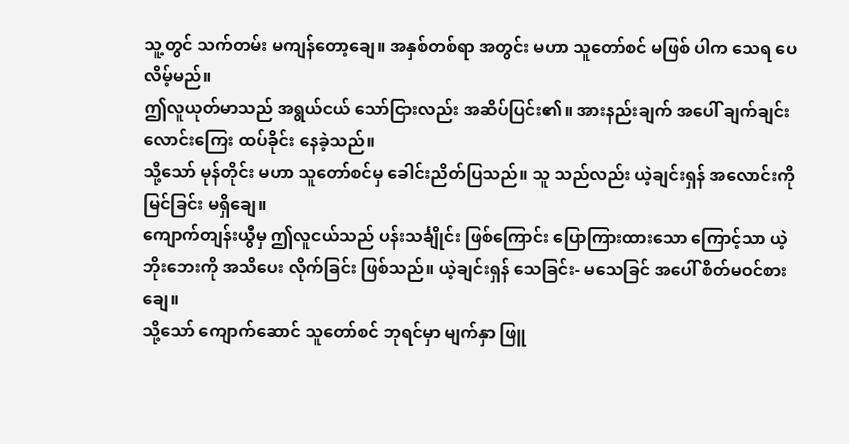သူ့တွင် သက်တမ်း မကျန်တော့ချေ။ အနှစ်တစ်ရာ အတွင်း မဟာ သူတော်စင် မဖြစ် ပါက သေရ ပေလိမ့်မည်။
ဤလူယုတ်မာသည် အရွယ်ငယ် သော်ငြားလည်း အဆိပ်ပြင်း၏။ အားနည်းချက် အပေါ် ချက်ချင်း လောင်းကြေး ထပ်ခိုင်း နေခဲ့သည်။
သို့သော် မုန်တိုင်း မဟာ သူတော်စင်မှ ခေါင်းညိတ်ပြသည်။ သူ သည်လည်း ယဲ့ချင်းရှန် အလောင်းကို မြင်ခြင်း မရှိချေ။
ကျောက်တျန်းယွီမှ ဤလူငယ်သည် ပန်းသင်္ချိုင်း ဖြစ်ကြောင်း ပြောကြားထားသော ကြောင့်သာ ယဲ့ဘိုးဘေးကို အသိပေး လိုက်ခြင်း ဖြစ်သည်။ ယဲ့ချင်းရှန် သေခြင်း- မသေခြင် အပေါ် စိတ်မဝင်စားချေ။
သို့သော် ကျောက်ဆောင် သူတော်စင် ဘုရင်မှာ မျက်နှာ ဖြူ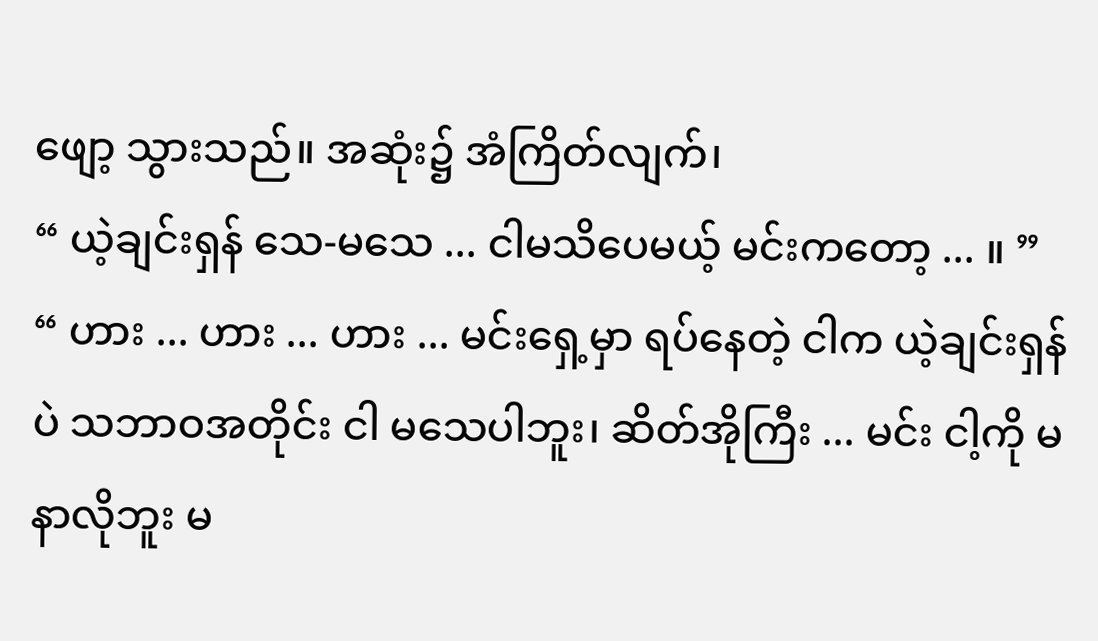ဖျော့ သွားသည်။ အဆုံး၌ အံကြိတ်လျက်၊
“ ယဲ့ချင်းရှန် သေ-မသေ ... ငါမသိပေမယ့် မင်းကတော့ ... ။ ”
“ ဟား ... ဟား ... ဟား ... မင်းရှေ့မှာ ရပ်နေတဲ့ ငါက ယဲ့ချင်းရှန်ပဲ သဘာဝအတိုင်း ငါ မသေပါဘူး၊ ဆိတ်အိုကြီး ... မင်း ငါ့ကို မနာလိုဘူး မ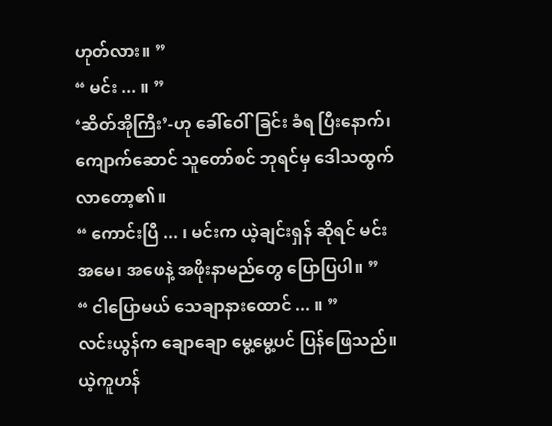ဟုတ်လား။ ”
“ မင်း ... ။ ”
‘ဆိတ်အိုကြီး’-ဟု ခေါ်ဝေါ်ခြင်း ခံရ ပြီးနောက်၊ ကျောက်ဆောင် သူတော်စင် ဘုရင်မှ ဒေါသထွက် လာတော့၏။
“ ကောင်းပြီ ... ၊ မင်းက ယဲ့ချင်းရှန် ဆိုရင် မင်းအမေ၊ အဖေနဲ့ အဖိုးနာမည်တွေ ပြောပြပါ။ ”
“ ငါပြောမယ် သေချာနားထောင် ... ။ ”
လင်းယွန်က ချောချော မွေ့မွေ့ပင် ပြန်ဖြေသည်။ ယဲ့ကူဟန်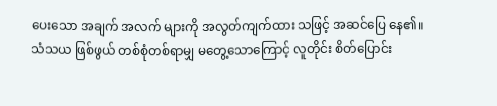ပေးသော အချက် အလက် များကို အလွတ်ကျက်ထား သဖြင့် အဆင်ပြေ နေ၏။
သံသယ ဖြစ်ဖွယ် တစ်စုံတစ်ရာမျှ မတွေ့သောကြောင့် လူတိုင်း စိတ်ပြောင်း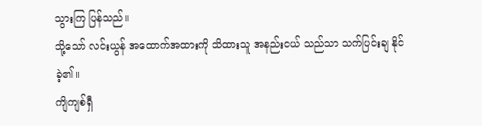သွားကြ ပြန်သည်။
သို့သော် လင်းယွန် အထောက်အထားကို သိထားသူ အနည်းငယ် သည်သာ သက်ပြင်းချ နိုင်ခဲ့၏။
ကျိကျစ်ရှီ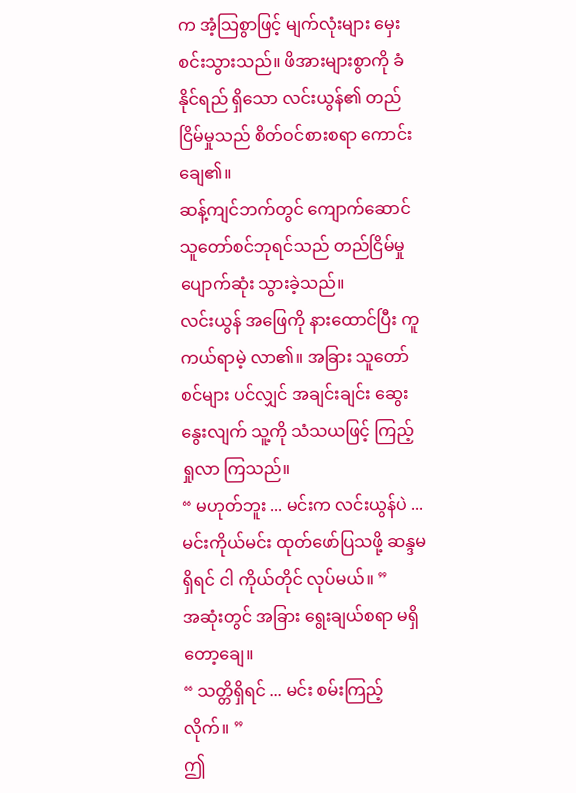က အံ့သြစွာဖြင့် မျက်လုံးများ မှေးစင်းသွားသည်။ ဖိအားများစွာကို ခံနိုင်ရည် ရှိသော လင်းယွန်၏ တည်ငြိမ်မှုသည် စိတ်ဝင်စားစရာ ကောင်းချေ၏။
ဆန့်ကျင်ဘက်တွင် ကျောက်ဆောင် သူတော်စင်ဘုရင်သည် တည်ငြိမ်မှု ပျောက်ဆုံး သွားခဲ့သည်။
လင်းယွန် အဖြေကို နားထောင်ပြီး ကူကယ်ရာမဲ့ လာ၏။ အခြား သူတော်စင်များ ပင်လျှင် အချင်းချင်း ဆွေးနွေးလျက် သူ့ကို သံသယဖြင့် ကြည့်ရှုလာ ကြသည်။
“ မဟုတ်ဘူး ... မင်းက လင်းယွန်ပဲ ... မင်းကိုယ်မင်း ထုတ်ဖော်ပြသဖို့ ဆန္ဒမရှိရင် ငါ ကိုယ်တိုင် လုပ်မယ်။ ”
အဆုံးတွင် အခြား ရွေးချယ်စရာ မရှိတော့ချေ။
“ သတ္တိရှိရင် ... မင်း စမ်းကြည့်လိုက်။ ”
ဤ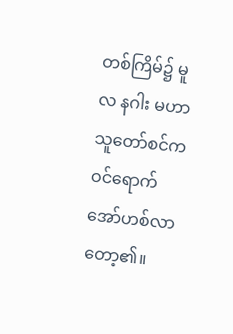တစ်ကြိမ်၌ မူလ နဂါး မဟာ သူတော်စင်က ဝင်ရောက် အော်ဟစ်လာ တော့၏။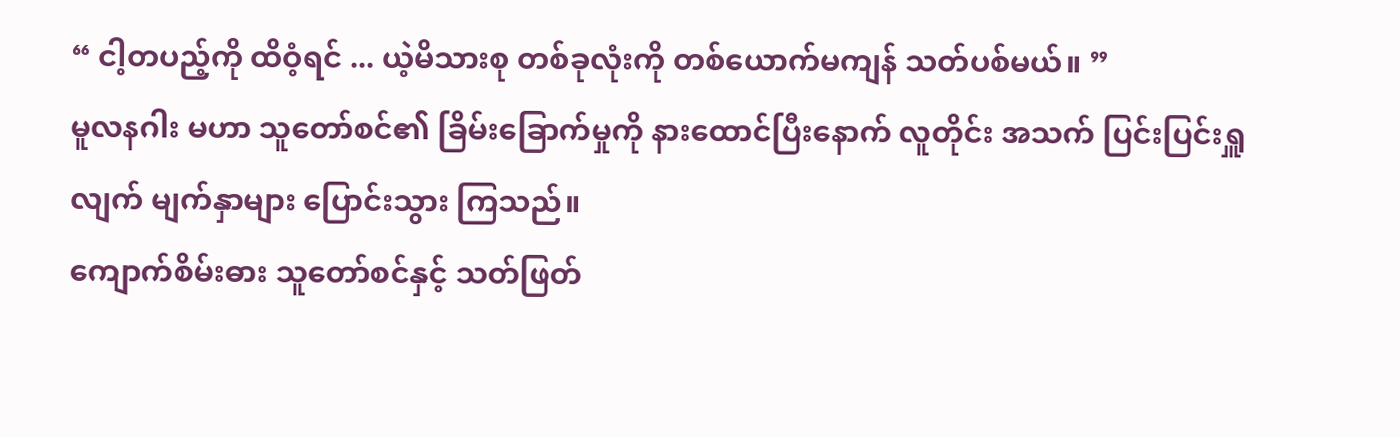“ ငါ့တပည့်ကို ထိဝံ့ရင် ... ယဲ့မိသားစု တစ်ခုလုံးကို တစ်ယောက်မကျန် သတ်ပစ်မယ်။ ”
မူလနဂါး မဟာ သူတော်စင်၏ ခြိမ်းခြောက်မှုကို နားထောင်ပြီးနောက် လူတိုင်း အသက် ပြင်းပြင်းရှူလျက် မျက်နှာများ ပြောင်းသွား ကြသည်။
ကျောက်စိမ်းဓား သူတော်စင်နှင့် သတ်ဖြတ်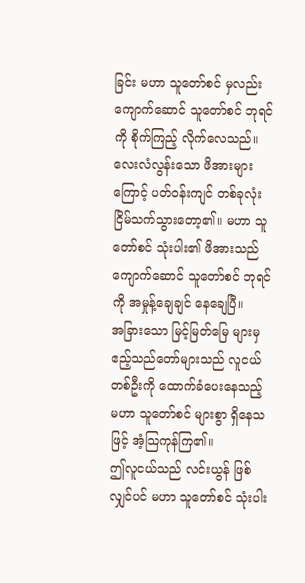ခြင်း မဟာ သူတော်စင် မှလည်း ကျောက်ဆောင် သူတော်စင် ဘုရင်ကို စိုက်ကြည့် လိုက်လေသည်။
လေးလံလွန်းသော ဖိအားများကြောင့် ပတ်ဝန်းကျင် တစ်ခုလုံး ငြိမ်သက်သွားတော့၏။ မဟာ သူတော်စင် သုံးပါး၏ ဖိအားသည် ကျောက်ဆောင် သူတော်စင် ဘုရင်ကို အမှုန့်ချေချင် နေချေပြီ။
အခြားသော မြင့်မြတ်မြေ များမှ ဧည့်သည်တော်များသည် လူငယ် တစ်ဦးကို ထောက်ခံပေးနေသည့် မဟာ သူတော်စင် များစွာ ရှိနေသဖြင့် အံ့သြကုန်ကြ၏။
ဤလူငယ်သည် လင်းယွန် ဖြစ်လျှင်ပင် မဟာ သူတော်စင် သုံးပါး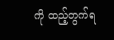ကို ထည့်တွက်ရ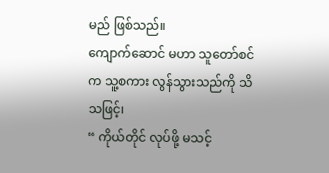မည် ဖြစ်သည်။
ကျောက်ဆောင် မဟာ သူတော်စင်က သူ့စကား လွန်သွားသည်ကို သိသဖြင့်၊
“ ကိုယ်တိုင် လုပ်ဖို့ မသင့်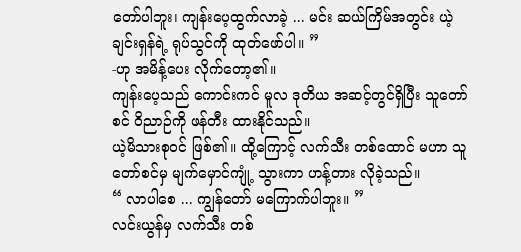တော်ပါဘူး၊ ကျန်းပေ့ထွက်လာခဲ့ ... မင်း ဆယ်ကြိမ်အတွင်း ယဲ့ချင်းရှန်ရဲ့ ရုပ်သွင်ကို ထုတ်ဖော်ပါ။ ”
-ဟု အမိန့်ပေး လိုက်တော့၏။
ကျန်းပေ့သည် ကောင်းကင် မူလ ဒုတိယ အဆင့်တွင်ရှိပြီး သူတော်စင် ဝိညာဉ်ကို ဖန်တီး ထားနိုင်သည်။
ယဲ့မိသားစုဝင် ဖြစ်၏။ ထို့ကြောင့် လက်သီး တစ်ထောင် မဟာ သူတော်စင်မှ မျက်မှောင်ကျုံ့ သွားကာ ဟန့်တား လိုခဲ့သည်။
“ လာပါစေ ... ကျွန်တော် မကြောက်ပါဘူး။ ”
လင်းယွန်မှ လက်သီး တစ်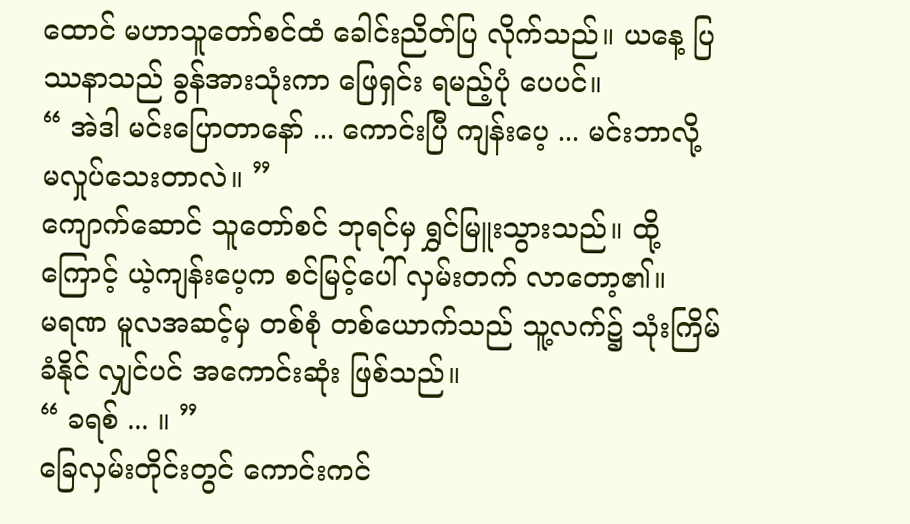ထောင် မဟာသူတော်စင်ထံ ခေါင်းညိတ်ပြ လိုက်သည်။ ယနေ့ ပြဿနာသည် ခွန်အားသုံးကာ ဖြေရှင်း ရမည့်ပုံ ပေပင်။
“ အဲဒါ မင်းပြောတာနော် ... ကောင်းပြီ ကျန်းပေ့ ... မင်းဘာလို့ မလှုပ်သေးတာလဲ။ ”
ကျောက်ဆောင် သူတော်စင် ဘုရင်မှ ရွှင်မြူးသွားသည်။ ထို့ကြောင့် ယဲ့ကျန်းပေ့က စင်မြင့်ပေါ် လှမ်းတက် လာတော့၏။
မရဏ မူလအဆင့်မှ တစ်စုံ တစ်ယောက်သည် သူ့လက်၌ သုံးကြိမ် ခံနိုင် လျှင်ပင် အကောင်းဆုံး ဖြစ်သည်။
“ ခရစ် ... ။ ”
ခြေလှမ်းတိုင်းတွင် ကောင်းကင်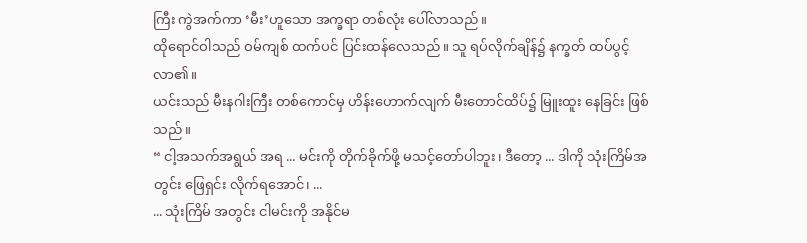ကြီး ကွဲအက်ကာ ‘မီး’ဟူသော အက္ခရာ တစ်လုံး ပေါ်လာသည်။
ထိုရောင်ဝါသည် ဝမ်ကျစ် ထက်ပင် ပြင်းထန်လေသည်။ သူ ရပ်လိုက်ချိန်၌ နက္ခတ် ထပ်ပွင့်လာ၏။
ယင်းသည် မီးနဂါးကြီး တစ်ကောင်မှ ဟိန်းဟောက်လျက် မီးတောင်ထိပ်၌ မြူးထူး နေခြင်း ဖြစ်သည်။
“ ငါ့အသက်အရွယ် အရ ... မင်းကို တိုက်ခိုက်ဖို့ မသင့်တော်ပါဘူး၊ ဒီတော့ ... ဒါကို သုံးကြိမ်အတွင်း ဖြေရှင်း လိုက်ရအောင်၊ ...
... သုံးကြိမ် အတွင်း ငါမင်းကို အနိုင်မ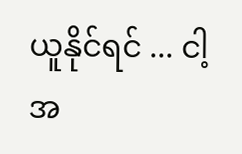ယူနိုင်ရင် ... ငါ့အ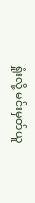ရှုံးလို့ မင်းမှတ်ယူ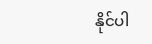နိုင်ပါ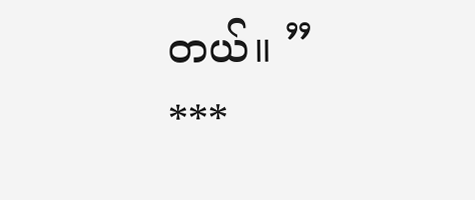တယ်။ ”
***